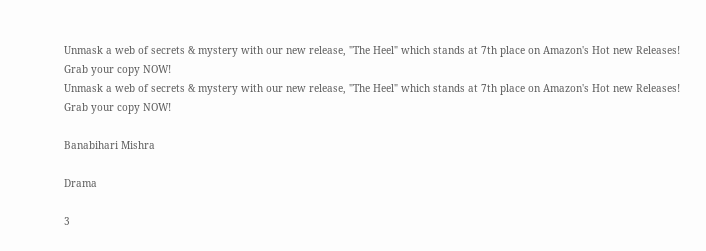Unmask a web of secrets & mystery with our new release, "The Heel" which stands at 7th place on Amazon's Hot new Releases! Grab your copy NOW!
Unmask a web of secrets & mystery with our new release, "The Heel" which stands at 7th place on Amazon's Hot new Releases! Grab your copy NOW!

Banabihari Mishra

Drama

3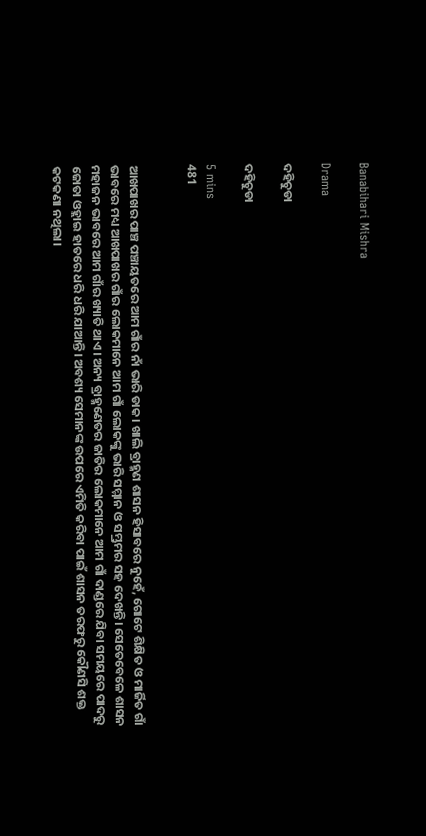Banabihari Mishra

Drama

ଦହିଚୁଡା

ଦହିଚୁଡା

5 mins
481


ଆଖପାଖର ପାଞ୍ଚ ପଞ୍ଚାୟତରେ ଆମ ଗାଁର ନାଁ ଭାରି ଡାକ। ଖାଲି ବ୍ରାହ୍ମଣ ଶାସନ ହିସାବରେ ନୁହେଁ, ଗୋଟେ ଶିକ୍ଷିତ ଓ ମାର୍ଜିତ ଗାଁ ଭାବରେ ମଧ୍ୟ ଆଖପାଖର ଗାଁର ଲୋକମାନେ ଆମ ଗାଁ ଲୋକଙ୍କୁ ଭାରି ସମ୍ମାନ ଓ ସମ୍ଭ୍ରମର ସହ ଦେଖନ୍ତି। ସେତେବେଳେ ଶାସନ ମହାଜନ ଭାବରେ ଆମ ଗାଁର ଖ୍ୟାତି ଥାଏ। ଅନ୍ୟ ବ୍ରାହ୍ମଣେତର ଜାତିର ଲୋକମାନେ ଆମ ଗାଁ ଦାଣ୍ଡରେ ଯିବା ସମୟରେ ପାଦରୁ ଜୋତା ଓହ୍ଲାଇ ହାତରେ ଧରି ଧରି ଯାଆନ୍ତି। ଅବଶ୍ୟ ସେମାନଙ୍କ ଉପରେ ଏମିତି କରିବା ପାଇଁ ଶାସନ ତରଫରୁ କୌଣସି ଶକ୍ତ କଟକଣା ନଥିଲା।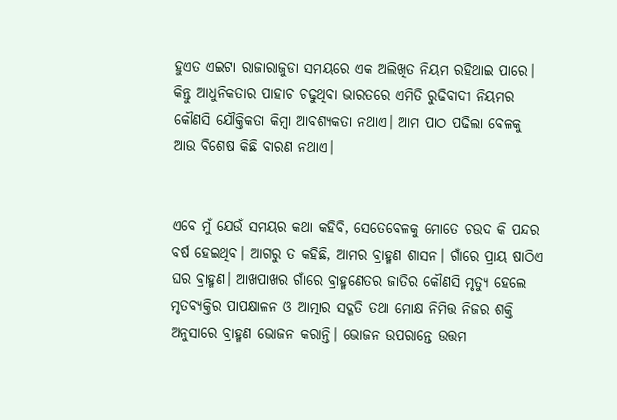ହୁଏତ ଏଇଟା ରାଜାରାଜୁଡା ସମୟରେ ଏକ ଅଲିଖିତ ନିୟମ ରହିଥାଇ ପାରେ। କିନ୍ତୁ ଆଧୁନିକତାର ପାହାଚ ଚଢୁଥିବା ଭାରତରେ ଏମିତି ରୁଢିବାଦୀ ନିୟମର କୌଣସି ଯୌକ୍ତିକତା କିମ୍ବା ଆବଶ୍ୟକତା ନଥାଏ। ଆମ ପାଠ ପଢିଲା ବେଳକୁ ଆଉ ବିଶେଷ କିଛି ବାରଣ ନଥାଏ।


ଏବେ ମୁଁ ଯେଉଁ ସମୟର କଥା କହିବି, ସେତେବେଳକୁ ମୋତେ ଚଉଦ କି ପନ୍ଦର ବର୍ଷ ହେଇଥିବ। ଆଗରୁ ତ କହିଛି, ଆମର ବ୍ରାହ୍ମଣ ଶାସନ। ଗାଁରେ ପ୍ରାୟ ଷାଠିଏ ଘର ବ୍ରାହ୍ମଣ। ଆଖପାଖର ଗାଁରେ ବ୍ରାହ୍ମଣେତର ଜାତିର କୌଣସି ମୃତ୍ୟୁ ହେଲେ ମୃତବ୍ୟକ୍ତିର ପାପକ୍ଷାଳନ ଓ ଆତ୍ମାର ସଦ୍ଗତି ତଥା ମୋକ୍ଷ ନିମିତ୍ତ ନିଜର ଶକ୍ତି ଅନୁସାରେ ବ୍ରାହ୍ମଣ ଭୋଜନ କରାନ୍ତି। ଭୋଜନ ଉପରାନ୍ତେ ଉତ୍ତମ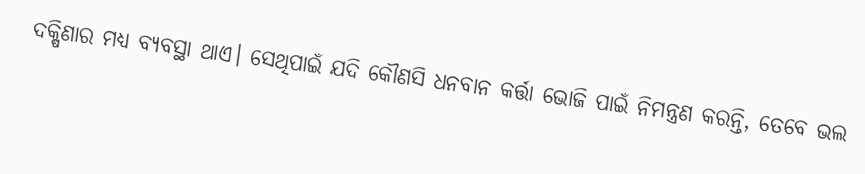ଦକ୍ଷିଣାର ମଧ୍ୟ ବ୍ୟବସ୍ଥା ଥାଏ। ସେଥିପାଇଁ ଯଦି କୌଣସି ଧନବାନ କର୍ତ୍ତା ଭୋଜି ପାଇଁ ନିମନ୍ତ୍ରଣ କରନ୍ତି, ତେବେ ଭଲ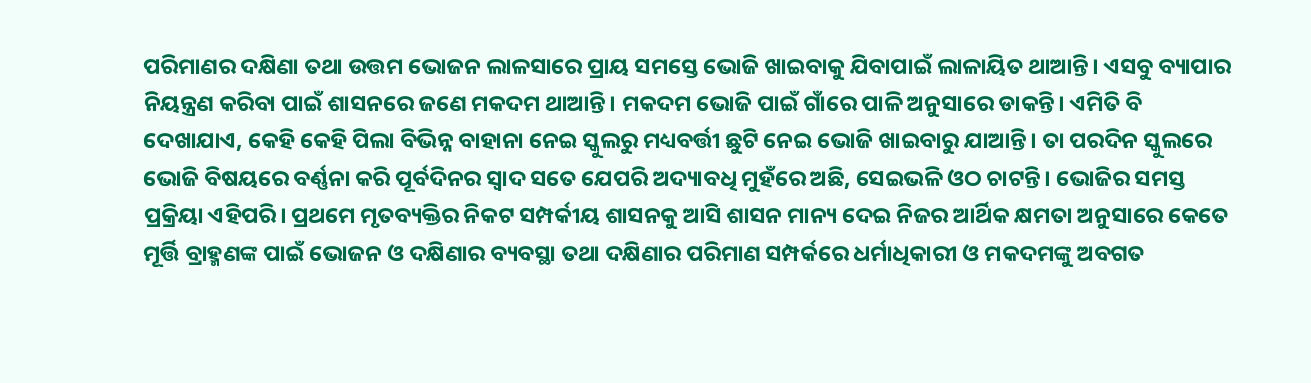ପରିମାଣର ଦକ୍ଷିଣା ତଥା ଉତ୍ତମ ଭୋଜନ ଲାଳସାରେ ପ୍ରାୟ ସମସ୍ତେ ଭୋଜି ଖାଇବାକୁ ଯିବାପାଇଁ ଲାଳାୟିତ ଥାଆନ୍ତି। ଏସବୁ ବ୍ୟାପାର ନିୟନ୍ତ୍ରଣ କରିବା ପାଇଁ ଶାସନରେ ଜଣେ ମକଦମ ଥାଆନ୍ତି। ମକଦମ ଭୋଜି ପାଇଁ ଗାଁରେ ପାଳି ଅନୁସାରେ ଡାକନ୍ତି। ଏମିତି ବି ଦେଖାଯାଏ, କେହି କେହି ପିଲା ବିଭିନ୍ନ ବାହାନା ନେଇ ସ୍କୁଲରୁ ମଧ୍ୟବର୍ତ୍ତୀ ଛୁଟି ନେଇ ଭୋଜି ଖାଇବାରୁ ଯାଆନ୍ତି। ତା ପରଦିନ ସ୍କୁଲରେ ଭୋଜି ବିଷୟରେ ବର୍ଣ୍ଣନା କରି ପୂର୍ବଦିନର ସ୍ବାଦ ସତେ ଯେପରି ଅଦ୍ୟାବଧି ମୁହଁରେ ଅଛି, ସେଇଭଳି ଓଠ ଚାଟନ୍ତି। ଭୋଜିର ସମସ୍ତ ପ୍ରକ୍ରିୟା ଏହିପରି। ପ୍ରଥମେ ମୃତବ୍ୟକ୍ତିର ନିକଟ ସମ୍ପର୍କୀୟ ଶାସନକୁ ଆସି ଶାସନ ମାନ୍ୟ ଦେଇ ନିଜର ଆର୍ଥିକ କ୍ଷମତା ଅନୁସାରେ କେତେ ମୂର୍ତ୍ତି ବ୍ରାହ୍ମଣଙ୍କ ପାଇଁ ଭୋଜନ ଓ ଦକ୍ଷିଣାର ବ୍ୟବସ୍ଥା ତଥା ଦକ୍ଷିଣାର ପରିମାଣ ସମ୍ପର୍କରେ ଧର୍ମାଧିକାରୀ ଓ ମକଦମଙ୍କୁ ଅବଗତ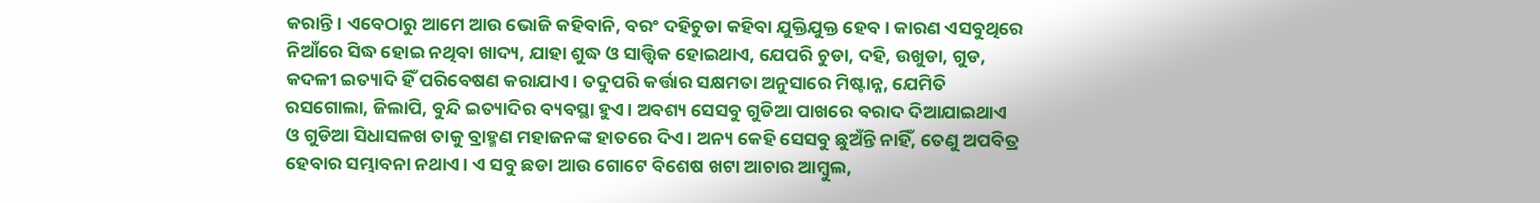କରାନ୍ତି। ଏବେଠାରୁ ଆମେ ଆଉ ଭୋଜି କହିବାନି, ବରଂ ଦହିଚୁଡା କହିବା ଯୁକ୍ତିଯୁକ୍ତ ହେବ। କାରଣ ଏସବୁଥିରେ ନିଆଁରେ ସିଦ୍ଧ ହୋଇ ନଥିବା ଖାଦ୍ୟ, ଯାହା ଶୁଦ୍ଧ ଓ ସାତ୍ତ୍ଵିକ ହୋଇଥାଏ, ଯେପରି ଚୁଡା, ଦହି, ଉଖୁଡା, ଗୁଡ, କଦଳୀ ଇତ୍ୟାଦି ହିଁ ପରିବେଷଣ କରାଯାଏ। ତଦୁପରି କର୍ତ୍ତାର ସକ୍ଷମତା ଅନୁସାରେ ମିଷ୍ଟାନ୍ନ, ଯେମିତି ରସଗୋଲା, ଜିଲାପି, ବୁନ୍ଦି ଇତ୍ୟାଦିର ବ୍ୟବସ୍ଥା ହୁଏ। ଅବଶ୍ୟ ସେସବୁ ଗୁଡିଆ ପାଖରେ ବରାଦ ଦିଆଯାଇଥାଏ ଓ ଗୁଡିଆ ସିଧାସଳଖ ତାକୁ ବ୍ରାହ୍ମଣ ମହାଜନଙ୍କ ହାତରେ ଦିଏ। ଅନ୍ୟ କେହି ସେସବୁ ଛୁଅଁନ୍ତି ନାହିଁ, ତେଣୁ ଅପବିତ୍ର ହେବାର ସମ୍ଭାବନା ନଥାଏ। ଏ ସବୁ ଛଡା ଆଉ ଗୋଟେ ବିଶେଷ ଖଟା ଆଚାର ଆମ୍ବୁଲ,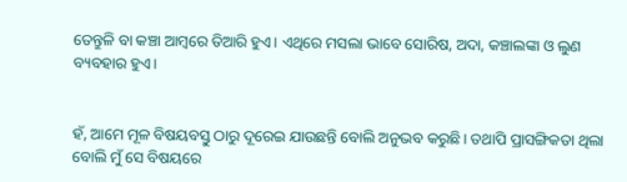ତେନ୍ତୁଳି ବା କଞ୍ଚା ଆମ୍ବରେ ତିଆରି ହୁଏ। ଏଥିରେ ମସଲା ଭାବେ ସୋରିଷ, ଅଦା, କଞ୍ଚାଲଙ୍କା ଓ ଲୁଣ ବ୍ୟବହାର ହୁଏ।


ହଁ, ଆମେ ମୂଳ ବିଷୟବସ୍ତୁ ଠାରୁ ଦୂରେଇ ଯାଉଛନ୍ତି ବୋଲି ଅନୁଭବ କରୁଛି। ତଥାପି ପ୍ରାସଙ୍ଗିକତା ଥିଲା ବୋଲି ମୁଁ ସେ ବିଷୟରେ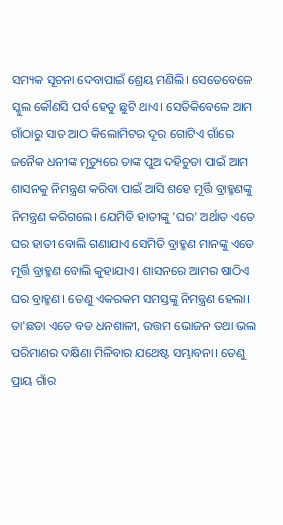ସମ୍ୟକ ସୂଚନା ଦେବାପାଇଁ ଶ୍ରେୟ ମଣିଲି। ସେତେବେଳେ ସ୍କୁଲ କୌଣସି ପର୍ବ ହେତୁ ଛୁଟି ଥାଏ। ସେତିକିବେଳେ ଆମ ଗାଁଠାରୁ ସାତ ଆଠ କିଲୋମିଟର ଦୂର ଗୋଟିଏ ଗାଁରେ ଜନୈକ ଧନୀଙ୍କ ମୃତ୍ୟୁରେ ତାଙ୍କ ପୁଅ ଦହିଚୁଡା ପାଇଁ ଆମ ଶାସନକୁ ନିମନ୍ତ୍ରଣ କରିବା ପାଇଁ ଆସି ଶହେ ମୂର୍ତ୍ତି ବ୍ରାହ୍ମଣଙ୍କୁ ନିମନ୍ତ୍ରଣ କରିଗଲେ। ଯେମିତି ହାତୀଙ୍କୁ 'ଘର' ଅର୍ଥାତ ଏତେ ଘର ହାତୀ ବୋଲି ଗଣାଯାଏ ସେମିତି ବ୍ରାହ୍ମଣ ମାନଙ୍କୁ ଏତେ ମୂର୍ତ୍ତି ବ୍ରାହ୍ମଣ ବୋଲି କୁହାଯାଏ। ଶାସନରେ ଆମର ଷାଠିଏ ଘର ବ୍ରାହ୍ମଣ। ତେଣୁ ଏକରକମ ସମସ୍ତଙ୍କୁ ନିମନ୍ତ୍ରଣ ହେଲା। ତା'ଛଡା ଏତେ ବଡ ଧନଶାଳୀ, ଉତ୍ତମ ଭୋଜନ ତଥା ଭଲ ପରିମାଣର ଦକ୍ଷିଣା ମିଳିବାର ଯଥେଷ୍ଟ ସମ୍ଭାବନା। ତେଣୁ ପ୍ରାୟ ଗାଁର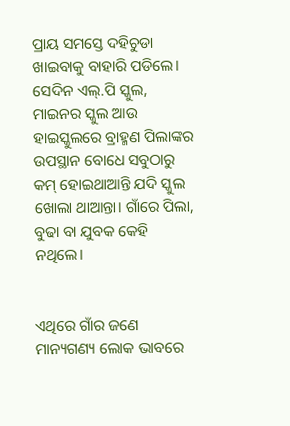ପ୍ରାୟ ସମସ୍ତେ ଦହିଚୁଡା ଖାଇବାକୁ ବାହାରି ପଡିଲେ। ସେଦିନ ଏଲ୍.ପି ସ୍କୁଲ, ମାଇନର ସ୍କୁଲ ଆଉ ହାଇସ୍କୁଲରେ ବ୍ରାହ୍ମଣ ପିଲାଙ୍କର ଉପସ୍ଥାନ ବୋଧେ ସବୁଠାରୁ କମ୍ ହୋଇଥାଆନ୍ତି ଯଦି ସ୍କୁଲ ଖୋଲା ଥାଆନ୍ତା। ଗାଁରେ ପିଲା, ବୁଢା ବା ଯୁବକ କେହି ନଥିଲେ।


ଏଥିରେ ଗାଁର ଜଣେ ମାନ୍ୟଗଣ୍ୟ ଲୋକ ଭାବରେ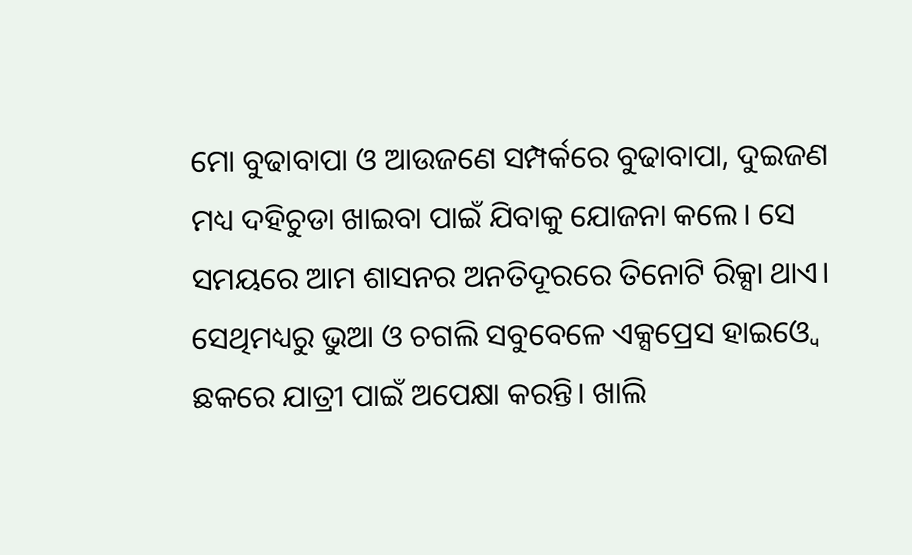ମୋ ବୁଢାବାପା ଓ ଆଉଜଣେ ସମ୍ପର୍କରେ ବୁଢାବାପା, ଦୁଇଜଣ ମଧ୍ୟ ଦହିଚୁଡା ଖାଇବା ପାଇଁ ଯିବାକୁ ଯୋଜନା କଲେ। ସେ ସମୟରେ ଆମ ଶାସନର ଅନତିଦୂରରେ ତିନୋଟି ରିକ୍ସା ଥାଏ। ସେଥିମଧ୍ୟରୁ ଭୁଆ ଓ ଚଗଲି ସବୁବେଳେ ଏକ୍ସପ୍ରେସ ହାଇଓ୍ବେ ଛକରେ ଯାତ୍ରୀ ପାଇଁ ଅପେକ୍ଷା କରନ୍ତି। ଖାଲି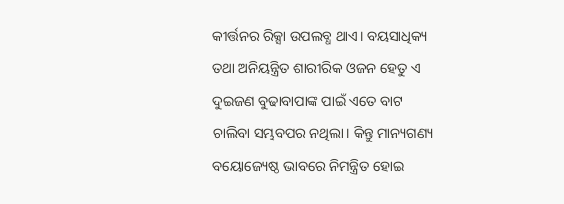କୀର୍ତ୍ତନର ରିକ୍ସା ଉପଲବ୍ଧ ଥାଏ। ବୟସାଧିକ୍ୟ ତଥା ଅନିୟନ୍ତ୍ରିତ ଶାରୀରିକ ଓଜନ ହେତୁ ଏ ଦୁଇଜଣ ବୁଢାବାପାଙ୍କ ପାଇଁ ଏତେ ବାଟ ଚାଲିବା ସମ୍ଭବପର ନଥିଲା। କିନ୍ତୁ ମାନ୍ୟଗଣ୍ୟ ବୟୋଜ୍ୟେଷ୍ଠ ଭାବରେ ନିମନ୍ତ୍ରିତ ହୋଇ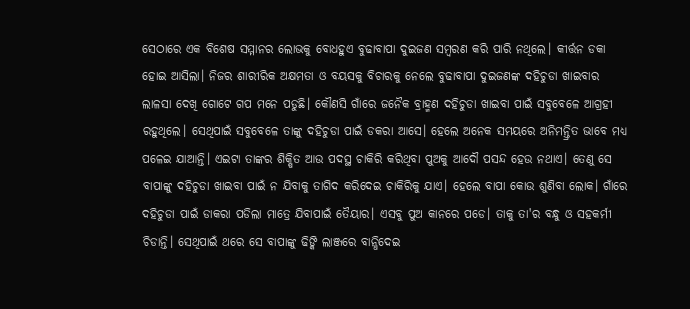ସେଠାରେ ଏକ ବିଶେଷ ସମ୍ମାନର ଲୋଭକୁ ବୋଧହୁଏ ବୁଢାବାପା ଦୁଇଜଣ ସମ୍ବରଣ କରି ପାରି ନଥିଲେ। କୀର୍ତ୍ତନ ଡକା ହୋଇ ଆସିଲା। ନିଜର ଶାରୀରିକ ଅକ୍ଷମତା ଓ ବୟସକୁ ବିଚାରକୁ ନେଲେ ବୁଢାବାପା ଦୁଇଜଣଙ୍କ ଦହିଚୁଡା ଖାଇବାର ଲାଳସା ଦେଖି ଗୋଟେ ଗପ ମନେ ପଡୁଛି। କୌଣସି ଗାଁରେ ଜନୈକ ବ୍ରାହ୍ମଣ ଦହିଚୁଡା ଖାଇବା ପାଇଁ ସବୁବେଳେ ଆଗ୍ରହୀ ରହୁଥିଲେ। ସେଥିପାଇଁ ସବୁବେଳେ ତାଙ୍କୁ ଦହିଚୁଡା ପାଇଁ ଡକରା ଆସେ। ହେଲେ ଅନେକ ସମୟରେ ଅନିମନ୍ତ୍ରିତ ଭାବେ ମଧ୍ୟ ପଳେଇ ଯାଆନ୍ତି। ଏଇଟା ତାଙ୍କର ଶିକ୍ଷିତ ଆଉ ପଦସ୍ଥ ଚାକିରି କରିଥିବା ପୁଅକୁ ଆଦୌ ପସନ୍ଦ ହେଉ ନଥାଏ। ତେଣୁ ସେ ବାପାଙ୍କୁ ଦହିଚୁଡା ଖାଇବା ପାଇଁ ନ ଯିବାକୁ ତାଗିଦ କରିଦେଇ ଚାକିରିକୁ ଯାଏ। ହେଲେ ବାପା କୋଉ ଶୁଣିବା ଲୋକ। ଗାଁରେ ଦହିଚୁଡା ପାଇଁ ଡାକରା ପଡିଲା ମାତ୍ରେ ଯିବାପାଇଁ ତୈୟାର। ଏସବୁ ପୁଅ କାନରେ ପଡେ। ତାକୁ ତା'ର ବନ୍ଧୁ ଓ ସହକର୍ମୀ ଚିଡାନ୍ତି। ସେଥିପାଇଁ ଥରେ ସେ ବାପାଙ୍କୁ ଢିଙ୍କି ଲାଞ୍ଜରେ ବାନ୍ଧିଦେଇ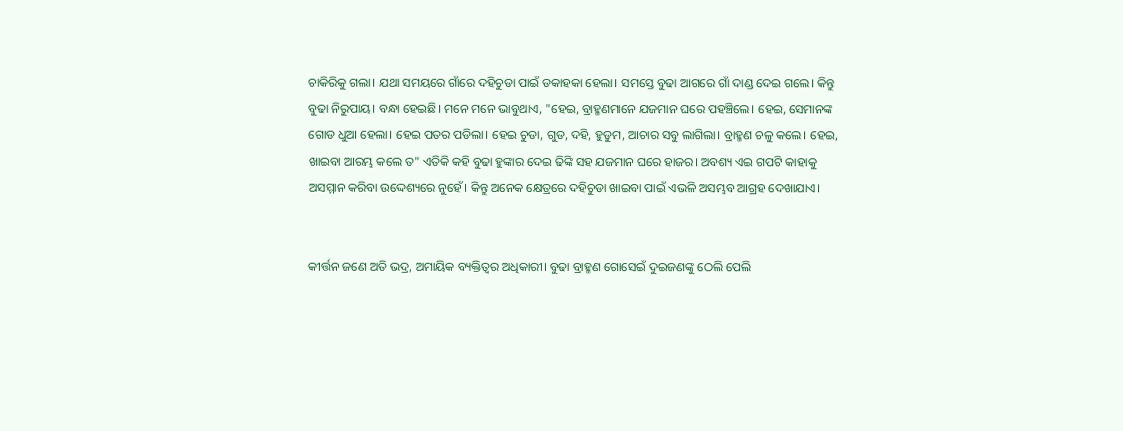ଚାକିରିକୁ ଗଲା। ଯଥା ସମୟରେ ଗାଁରେ ଦହିଚୁଡା ପାଇଁ ଡକାହକା ହେଲା। ସମସ୍ତେ ବୁଢା ଆଗରେ ଗାଁ ଦାଣ୍ଡ ଦେଇ ଗଲେ। କିନ୍ତୁ ବୁଢା ନିରୁପାୟ। ବନ୍ଧା ହେଇଛି। ମନେ ମନେ ଭାବୁଥାଏ, "ହେଇ, ବ୍ରାହ୍ମଣମାନେ ଯଜମାନ ଘରେ ପହଞ୍ଚିଲେ। ହେଇ, ସେମାନଙ୍କ ଗୋଡ ଧୁଆ ହେଲା। ହେଇ ପତର ପଡିଲା। ହେଇ ଚୁଡା, ଗୁଡ, ଦହି, ହୁଡୁମ, ଆଚାର ସବୁ ଲାଗିଲା। ବ୍ରାହ୍ମଣ ଚଳୁ କଲେ। ହେଇ, ଖାଇବା ଆରମ୍ଭ କଲେ ତ" ଏତିକି କହି ବୁଢା ହୁଙ୍କାର ଦେଇ ଢିଙ୍କି ସହ ଯଜମାନ ଘରେ ହାଜର। ଅବଶ୍ୟ ଏଇ ଗପଟି କାହାକୁ ଅସମ୍ମାନ କରିବା ଉଦ୍ଦେଶ୍ୟରେ ନୁହେଁ। କିନ୍ତୁ ଅନେକ କ୍ଷେତ୍ରରେ ଦହିଚୁଡା ଖାଇବା ପାଇଁ ଏଭଳି ଅସମ୍ଭବ ଆଗ୍ରହ ଦେଖାଯାଏ।


କୀର୍ତ୍ତନ ଜଣେ ଅତି ଭଦ୍ର, ଅମାୟିକ ବ୍ୟକ୍ତିତ୍ୱର ଅଧିକାରୀ। ବୁଢା ବ୍ରାହ୍ମଣ ଗୋସେଇଁ ଦୁଇଜଣଙ୍କୁ ଠେଲି ପେଲି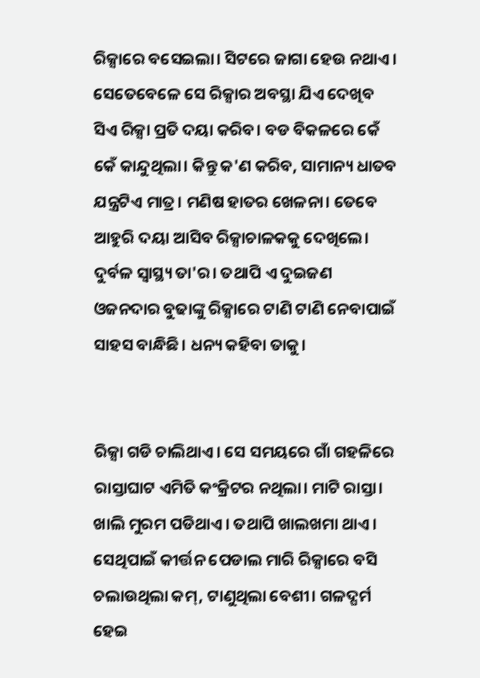ରିକ୍ସାରେ ବସେଇଲା। ସିଟରେ ଜାଗା ହେଉ ନଥାଏ। ସେତେବେଳେ ସେ ରିକ୍ସାର ଅବସ୍ଥା ଯିଏ ଦେଖିବ ସିଏ ରିକ୍ସା ପ୍ରତି ଦୟା କରିବ। ବଡ ବିକଳରେ କେଁ କେଁ କାନ୍ଦୁଥିଲା। କିନ୍ତୁ କ'ଣ କରିବ, ସାମାନ୍ୟ ଧାତବ ଯନ୍ତ୍ରଟିଏ ମାତ୍ର। ମଣିଷ ହାତର ଖେଳନା। ତେବେ ଆହୁରି ଦୟା ଆସିବ ରିକ୍ସାଚାଳକକୁ ଦେଖିଲେ। ଦୁର୍ବଳ ସ୍ବାସ୍ଥ୍ୟ ତା'ର। ତଥାପି ଏ ଦୁଇଜଣ ଓଜନଦାର ବୁଢାଙ୍କୁ ରିକ୍ସାରେ ଟାଣି ଟାଣି ନେବାପାଇଁ ସାହସ ବାନ୍ଧିଛି। ଧନ୍ୟ କହିବା ତାକୁ।


ରିକ୍ସା ଗଡି ଚାଲିଥାଏ। ସେ ସମୟରେ ଗାଁ ଗହଳିରେ ରାସ୍ତାଘାଟ ଏମିତି କଂକ୍ରିଟର ନଥିଲା। ମାଟି ରାସ୍ତା। ଖାଲି ମୁରମ ପଡିଥାଏ। ତଥାପି ଖାଲଖମା ଥାଏ। ସେଥିପାଇଁ କୀର୍ତ୍ତନ ପେଡାଲ ମାରି ରିକ୍ସାରେ ବସି ଚଲାଉଥିଲା କମ୍, ଟାଣୁଥିଲା ବେଶୀ। ଗଳଦ୍ଘର୍ମ ହେଇ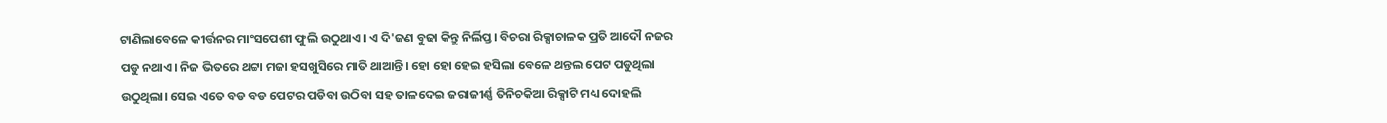ଟାଣିଲାବେଳେ କୀର୍ତ୍ତନର ମାଂସପେଶୀ ଫୁଲି ଉଠୁଥାଏ। ଏ ଦି'ଜଣ ବୁଢା କିନ୍ତୁ ନିର୍ଲିପ୍ତ। ବିଚରା ରିକ୍ସାଚାଳକ ପ୍ରତି ଆଦୌ ନଜର ପଡୁ ନଥାଏ। ନିଜ ଭିତରେ ଥଟ୍ଟା ମଜା ହସଖୁସିରେ ମାତି ଥାଆନ୍ତି। ହୋ ହୋ ହେଇ ହସିଲା ବେଳେ ଥନ୍ତଲ ପେଟ ପଡୁଥିଲା ଉଠୁଥିଲା। ସେଇ ଏତେ ବଡ ବଡ ପେଟର ପଡିବା ଉଠିବା ସହ ତାଳଦେଇ ଜରାଜୀର୍ଣ୍ଣ ତିନିଚକିଆ ରିକ୍ସାଟି ମଧ୍ୟ ଦୋହଲି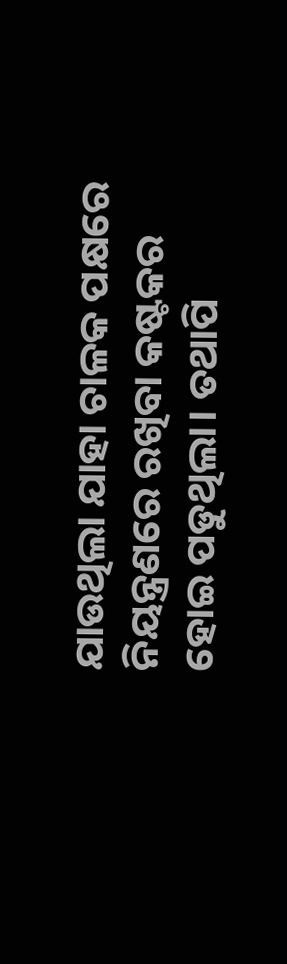ଯାଉଥିଲା ଯାହା ଚାଳକ ପକ୍ଷରେ ନିୟନ୍ତ୍ରଣରେ ରଖିବା କଷ୍ଟକର ହୋଇ ପଡୁଥିଲା। ତଥାପି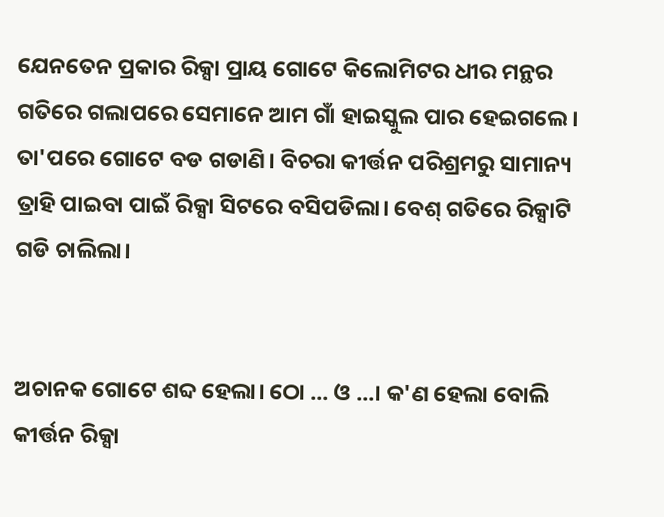ଯେନତେନ ପ୍ରକାର ରିକ୍ସା ପ୍ରାୟ ଗୋଟେ କିଲୋମିଟର ଧୀର ମନ୍ଥର ଗତିରେ ଗଲାପରେ ସେମାନେ ଆମ ଗାଁ ହାଇସ୍କୁଲ ପାର ହେଇଗଲେ। ତା'ପରେ ଗୋଟେ ବଡ ଗଡାଣି। ବିଚରା କୀର୍ତ୍ତନ ପରିଶ୍ରମରୁ ସାମାନ୍ୟ ତ୍ରାହି ପାଇବା ପାଇଁ ରିକ୍ସା ସିଟରେ ବସିପଡିଲା। ବେଶ୍ ଗତିରେ ରିକ୍ସାଟି ଗଡି ଚାଲିଲା।


ଅଚାନକ ଗୋଟେ ଶବ୍ଦ ହେଲା। ଠୋ ... ଓ ...। କ'ଣ ହେଲା ବୋଲି କୀର୍ତ୍ତନ ରିକ୍ସା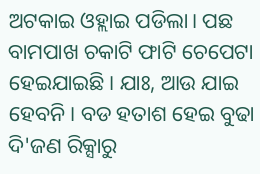ଅଟକାଇ ଓହ୍ଲାଇ ପଡିଲା। ପଛ ବାମପାଖ ଚକାଟି ଫାଟି ଚେପେଟା ହେଇଯାଇଛି। ଯାଃ, ଆଉ ଯାଇ ହେବନି। ବଡ ହତାଶ ହେଇ ବୁଢା ଦି'ଜଣ ରିକ୍ସାରୁ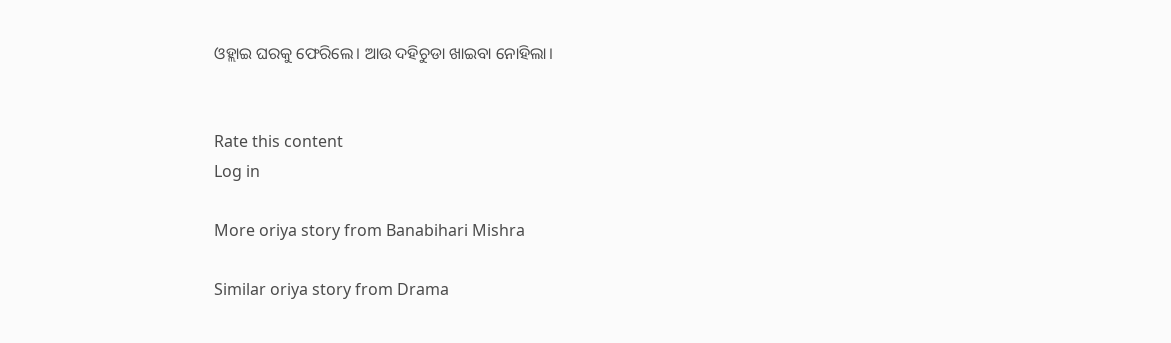ଓହ୍ଲାଇ ଘରକୁ ଫେରିଲେ। ଆଉ ଦହିଚୁଡା ଖାଇବା ନୋହିଲା।


Rate this content
Log in

More oriya story from Banabihari Mishra

Similar oriya story from Drama